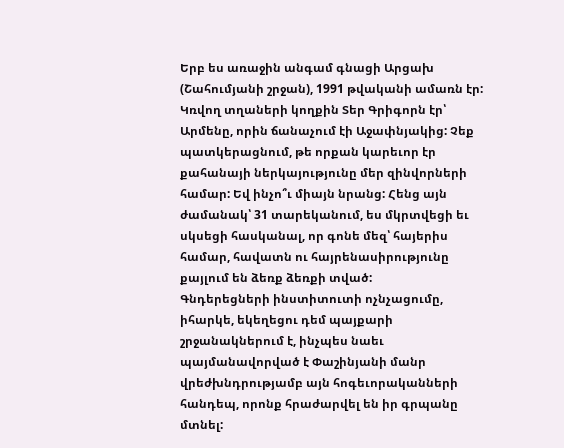Երբ ես առաջին անգամ գնացի Արցախ (Շահումյանի շրջան), 1991 թվականի ամառն էր: Կռվող տղաների կողքին Տեր Գրիգորն էր՝ Արմենը, որին ճանաչում էի Աջափնյակից: Չեք պատկերացնում, թե որքան կարեւոր էր քահանայի ներկայությունը մեր զինվորների համար: Եվ ինչո՞ւ միայն նրանց: Հենց այն ժամանակ՝ 31 տարեկանում, ես մկրտվեցի եւ սկսեցի հասկանալ, որ գոնե մեզ՝ հայերիս համար, հավատն ու հայրենասիրությունը քայլում են ձեռք ձեռքի տված:
Գնդերեցների ինստիտուտի ոչնչացումը, իհարկե, եկեղեցու դեմ պայքարի շրջանակներում է, ինչպես նաեւ պայմանավորված է Փաշինյանի մանր վրեժխնդրությամբ այն հոգեւորականների հանդեպ, որոնք հրաժարվել են իր գրպանը մտնել: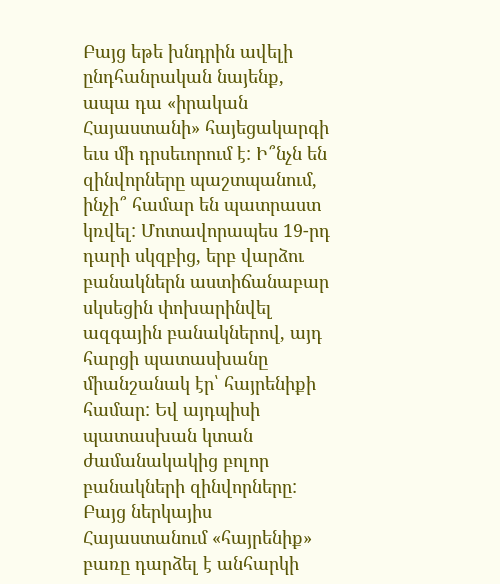Բայց եթե խնդրին ավելի ընդհանրական նայենք, ապա դա «իրական Հայաստանի» հայեցակարգի եւս մի դրսեւորում է: Ի՞նչն են զինվորները պաշտպանում, ինչի՞ համար են պատրաստ կռվել: Մոտավորապես 19-րդ դարի սկզբից, երբ վարձու բանակներն աստիճանաբար սկսեցին փոխարինվել ազգային բանակներով, այդ հարցի պատասխանը միանշանակ էր՝ հայրենիքի համար: Եվ այդպիսի պատասխան կտան ժամանակակից բոլոր բանակների զինվորները:
Բայց ներկայիս Հայաստանում «հայրենիք» բառը դարձել է անհարկի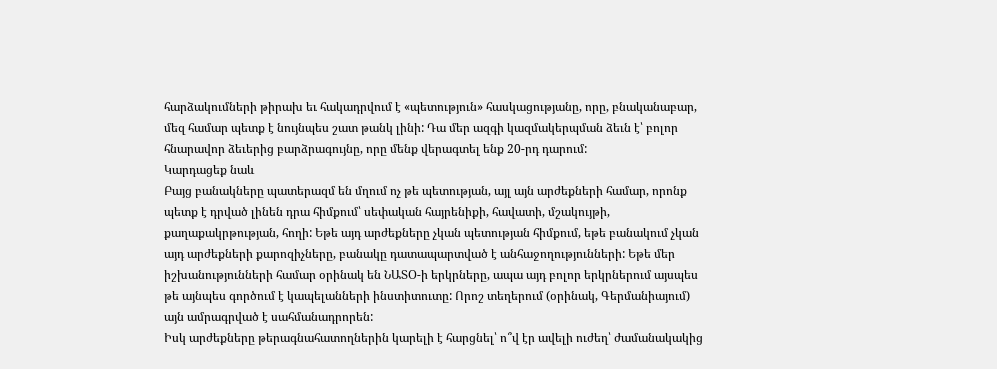հարձակումների թիրախ եւ հակադրվում է «պետություն» հասկացությանը, որը, բնականաբար, մեզ համար պետք է նույնպես շատ թանկ լինի: Դա մեր ազգի կազմակերպման ձեւն է՝ բոլոր հնարավոր ձեւերից բարձրագույնը, որը մենք վերագտել ենք 20-րդ դարում:
Կարդացեք նաև
Բայց բանակները պատերազմ են մղում ոչ թե պետության, այլ այն արժեքների համար, որոնք պետք է դրված լինեն դրա հիմքում՝ սեփական հայրենիքի, հավատի, մշակույթի, քաղաքակրթության, հողի: Եթե այդ արժեքները չկան պետության հիմքում, եթե բանակում չկան այդ արժեքների քարոզիչները, բանակը դատապարտված է անհաջողությունների: Եթե մեր իշխանությունների համար օրինակ են ՆԱՏՕ-ի երկրները, ապա այդ բոլոր երկրներում այսպես թե այնպես գործում է կապելանների ինստիտուտը: Որոշ տեղերում (օրինակ, Գերմանիայում) այն ամրագրված է սահմանադրորեն:
Իսկ արժեքները թերագնահատողներին կարելի է հարցնել՝ ո՞վ էր ավելի ուժեղ՝ ժամանակակից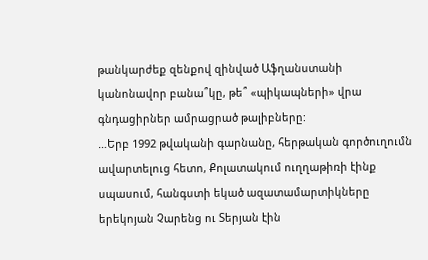թանկարժեք զենքով զինված Աֆղանստանի կանոնավոր բանա՞կը, թե՞ «պիկապների» վրա գնդացիրներ ամրացրած թալիբները:
…Երբ 1992 թվականի գարնանը, հերթական գործուղումն ավարտելուց հետո, Քոլատակում ուղղաթիռի էինք սպասում, հանգստի եկած ազատամարտիկները երեկոյան Չարենց ու Տերյան էին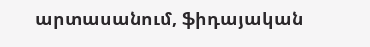արտասանում, ֆիդայական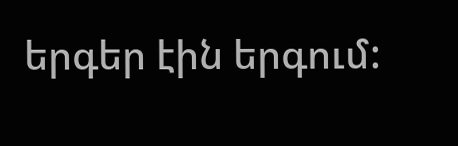երգեր էին երգում: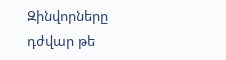Զինվորները դժվար թե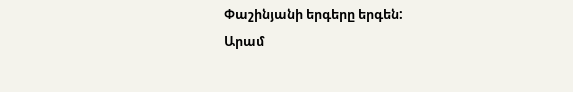Փաշինյանի երգերը երգեն:
Արամ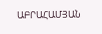ԱԲՐԱՀԱՄՅԱՆ